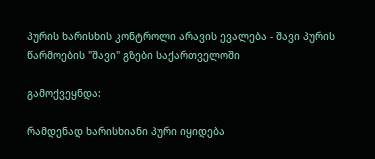პურის ხარისხის კონტროლი არავის ევალება - შავი პურის წარმოების "შავი" გზები საქართველოში

გამოქვეყნდა:

რამდენად ხარისხიანი პური იყიდება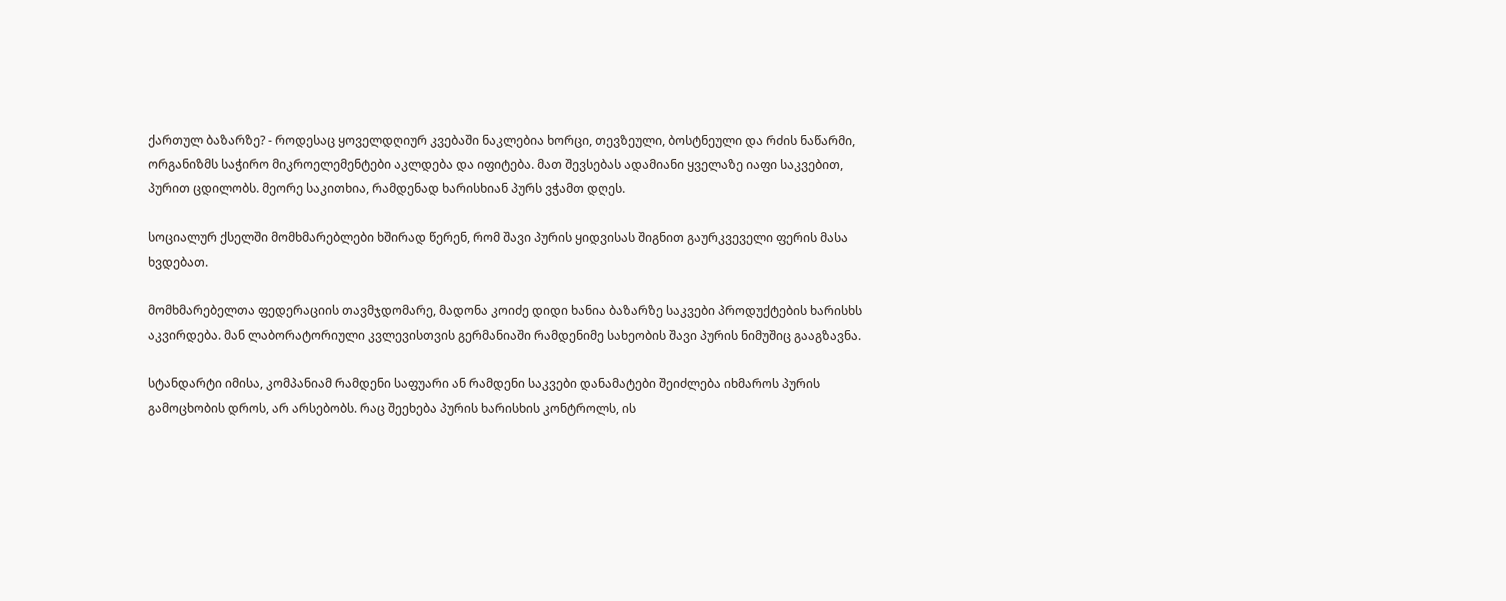ქართულ ბაზარზე? - როდესაც ყოველდღიურ კვებაში ნაკლებია ხორცი, თევზეული, ბოსტნეული და რძის ნაწარმი, ორგანიზმს საჭირო მიკროელემენტები აკლდება და იფიტება. მათ შევსებას ადამიანი ყველაზე იაფი საკვებით, პურით ცდილობს. მეორე საკითხია, რამდენად ხარისხიან პურს ვჭამთ დღეს.

სოციალურ ქსელში მომხმარებლები ხშირად წერენ, რომ შავი პურის ყიდვისას შიგნით გაურკვეველი ფერის მასა ხვდებათ.

მომხმარებელთა ფედერაციის თავმჯდომარე, მადონა კოიძე დიდი ხანია ბაზარზე საკვები პროდუქტების ხარისხს აკვირდება. მან ლაბორატორიული კვლევისთვის გერმანიაში რამდენიმე სახეობის შავი პურის ნიმუშიც გააგზავნა.

სტანდარტი იმისა, კომპანიამ რამდენი საფუარი ან რამდენი საკვები დანამატები შეიძლება იხმაროს პურის გამოცხობის დროს, არ არსებობს. რაც შეეხება პურის ხარისხის კონტროლს, ის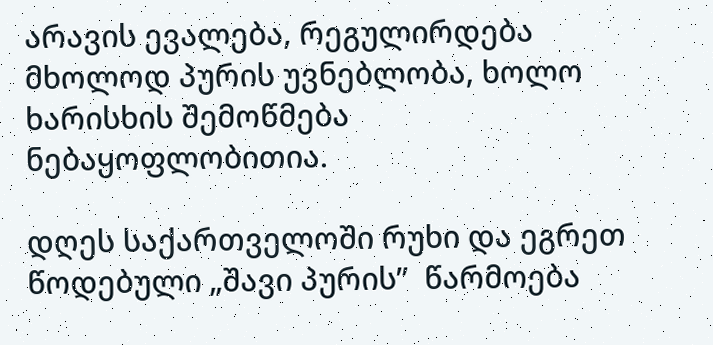არავის ევალება, რეგულირდება მხოლოდ პურის უვნებლობა, ხოლო ხარისხის შემოწმება ნებაყოფლობითია.

დღეს საქართველოში რუხი და ეგრეთ წოდებული „შავი პურის”  წარმოება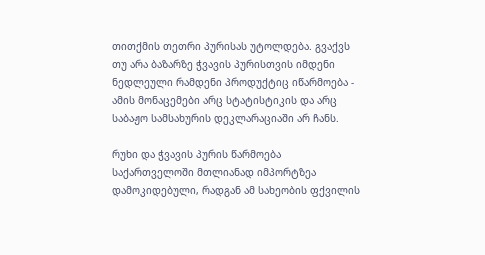თითქმის თეთრი პურისას უტოლდება. გვაქვს თუ არა ბაზარზე ჭვავის პურისთვის იმდენი ნედლეული რამდენი პროდუქტიც იწარმოება - ამის მონაცემები არც სტატისტიკის და არც საბაჟო სამსახურის დეკლარაციაში არ ჩანს.

რუხი და ჭვავის პურის წარმოება საქართველოში მთლიანად იმპორტზეა დამოკიდებული, რადგან ამ სახეობის ფქვილის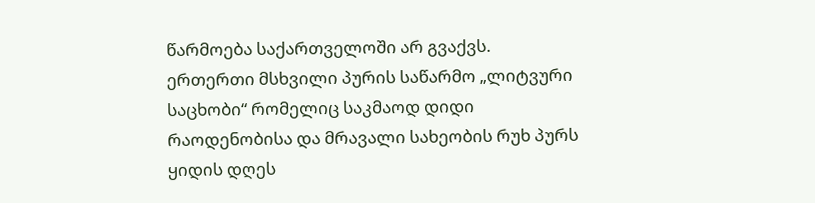წარმოება საქართველოში არ გვაქვს. ერთერთი მსხვილი პურის საწარმო „ლიტვური საცხობი“ რომელიც საკმაოდ დიდი რაოდენობისა და მრავალი სახეობის რუხ პურს ყიდის დღეს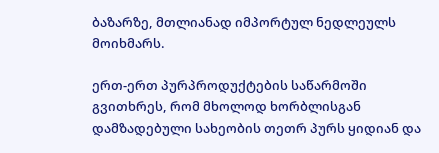ბაზარზე, მთლიანად იმპორტულ ნედლეულს მოიხმარს.

ერთ-ერთ პურპროდუქტების საწარმოში გვითხრეს, რომ მხოლოდ ხორბლისგან დამზადებული სახეობის თეთრ პურს ყიდიან და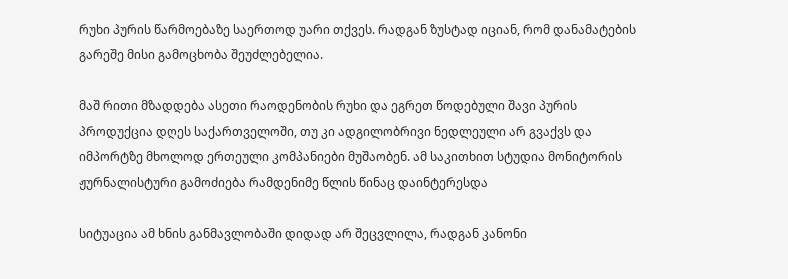რუხი პურის წარმოებაზე საერთოდ უარი თქვეს. რადგან ზუსტად იციან, რომ დანამატების გარეშე მისი გამოცხობა შეუძლებელია.

მაშ რითი მზადდება ასეთი რაოდენობის რუხი და ეგრეთ წოდებული შავი პურის პროდუქცია დღეს საქართველოში, თუ კი ადგილობრივი ნედლეული არ გვაქვს და იმპორტზე მხოლოდ ერთეული კომპანიები მუშაობენ. ამ საკითხით სტუდია მონიტორის ჟურნალისტური გამოძიება რამდენიმე წლის წინაც დაინტერესდა

სიტუაცია ამ ხნის განმავლობაში დიდად არ შეცვლილა, რადგან კანონი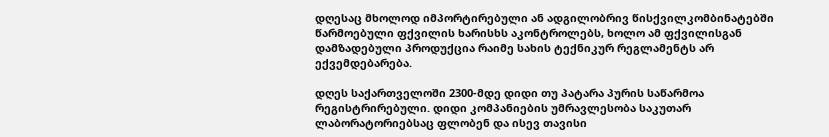დღესაც მხოლოდ იმპორტირებული ან ადგილობრივ წისქვილკომბინატებში წარმოებული ფქვილის ხარისხს აკონტროლებს, ხოლო ამ ფქვილისგან დამზადებული პროდუქცია რაიმე სახის ტექნიკურ რეგლამენტს არ ექვემდებარება.

დღეს საქართველოში 2300-მდე დიდი თუ პატარა პურის საწარმოა რეგისტრირებული. დიდი კომპანიების უმრავლესობა საკუთარ ლაბორატორიებსაც ფლობენ და ისევ თავისი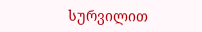სურვილით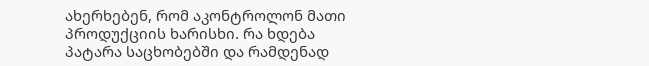ახერხებენ, რომ აკონტროლონ მათი პროდუქციის ხარისხი. რა ხდება პატარა საცხობებში და რამდენად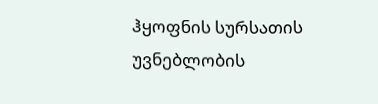ჰყოფნის სურსათის უვნებლობის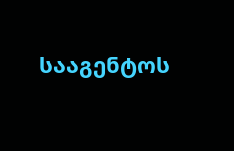სააგენტოს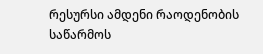რესურსი ამდენი რაოდენობის საწარმოს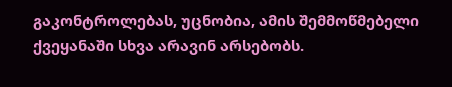გაკონტროლებას, უცნობია, ამის შემმოწმებელი ქვეყანაში სხვა არავინ არსებობს.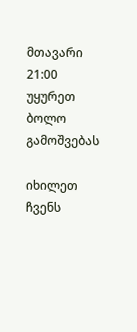მთავარი 21:00
უყურეთ ბოლო გამოშვებას

იხილეთ ჩვენს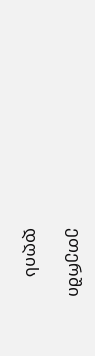ეთერში

დღის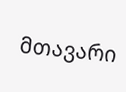მთავარი